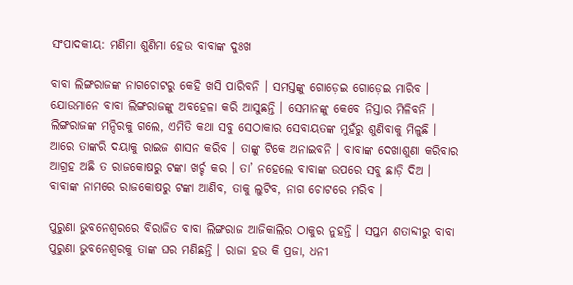ସଂପାଦକୀୟ: ମଣିମା ଶୁଣିମା ହେଉ ବାବାଙ୍କ ଦୁଃଖ

ବାବା ଲିଙ୍ଗରାଜଙ୍କ ନାଗଚୋଟରୁ କେହି ଖସି ପାରିବନି । ସମସ୍ତଙ୍କୁ ଗୋଡ଼େଇ ଗୋଡ଼େଇ ମାରିବ । ଯୋଉମାନେ ବାବା ଲିଙ୍ଗରାଜଙ୍କୁ ଅବହେଳା କରି ଆସୁଛନ୍ତି । ସେମାନଙ୍କୁ କେବେ ନିସ୍ତାର ମିଳିବନି । ଲିଙ୍ଗରାଜଙ୍କ ମନ୍ଦିରକୁ ଗଲେ, ଏମିତି କଥା ସବୁ ସେଠାକାର ସେବାୟତଙ୍କ ମୁହଁରୁ ଶୁଣିବାକୁ ମିଳୁଛି ।
ଆରେ ତାଙ୍କରି ଦୟାକୁ ରାଇଜ ଶାସନ କରିବ । ତାଙ୍କୁ ଟିକେ ଅନାଇବନି । ବାବାଙ୍କ ଦେଖାଶୁଣା କରିବାର ଆଗ୍ରହ ଅଛି ତ ରାଜକୋଷରୁ ଟଙ୍କା ଖର୍ଚ୍ଚ କର । ତା’ ନହେଲେ ବାବାଙ୍କ ଉପରେ ସବୁ ଛାଡ଼ି ଦିଅ । ବାବାଙ୍କ ନାମରେ ରାଜକୋଷରୁ ଟଙ୍କା ଆଣିବ, ତାକୁ ଲୁଟିବ, ନାଗ ଚୋଟରେ ମରିବ ।

ପୁରୁଣା ଭୁବନେଶ୍ୱରରେ ବିରାଜିତ ବାବା ଲିଙ୍ଗରାଜ ଆଜିକାଲିର ଠାକୁର ନୁହନ୍ତି । ସପ୍ତମ ଶତାବ୍ଦୀରୁ ବାବା ପୁରୁଣା ଭୁବନେଶ୍ୱରକୁ ତାଙ୍କ ଘର ମଣିଛନ୍ତି । ରାଜା ହଉ କି ପ୍ରଜା, ଧନୀ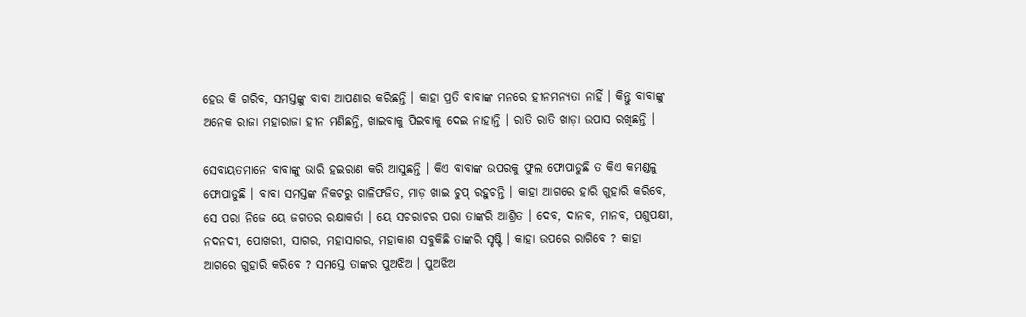ହେଉ କି ଗରିବ, ସମସ୍ତଙ୍କୁ ବାବା ଆପଣାର କରିଛନ୍ତି । କାହା ପ୍ରତି ବାବାଙ୍କ ମନରେ ହୀନମନ୍ୟତା ନାହିଁ । କିନ୍ତୁ ବାବାଙ୍କୁ ଅନେକ ରାଜା ମହାରାଜା ହୀନ ମଣିଛନ୍ତି, ଖାଇବାକୁ ପିଇବାକୁ ଦେଇ ନାହାନ୍ତି । ରାତି ରାତି ଖାଡ଼ା ଉପାସ ରଖିଛନ୍ତି ।

ସେବାୟତମାନେ ବାବାଙ୍କୁ ଭାରି ହଇରାଣ କରି ଆସୁଛନ୍ତି । କିଏ ବାବାଙ୍କ ଉପରକୁ ଫୁଲ ଫୋପାଡୁଛି ତ କିଏ କମଣ୍ଡଳୁ ଫୋପାଡୁଛି । ବାବା ସମସ୍ତଙ୍କ ନିକଟରୁ ଗାଳିଫଜିତ, ମାଡ଼ ଖାଇ ଚୁପ୍ ରହୁଚନ୍ତି । କାହା ଆଗରେ ହାରି ଗୁହାରି କରିବେ, ସେ ପରା ନିଜେ ୟେ ଜଗତର ରକ୍ଷାକର୍ତା । ୟେ ସଚରାଚର ପରା ତାଙ୍କରି ଆଶ୍ରିତ । ଦେବ, ଦାନବ, ମାନବ, ପଶୁପକ୍ଷୀ, ନଦନଦୀ, ପୋଖରୀ, ସାଗର, ମହାସାଗର, ମହାକାଶ ସବୁକିଛି ତାଙ୍କରି ସୃଷ୍ଟି । କାହା ଉପରେ ରାଗିବେ ? କାହା ଆଗରେ ଗୁହାରି କରିବେ ? ସମସ୍ତେ ତାଙ୍କର ପୁଅଝିଅ । ପୁଅଝିଅ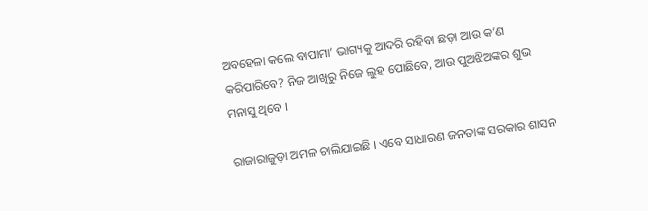ଅବହେଳା କଲେ ବାପାମା’ ଭାଗ୍ୟକୁ ଆଦରି ରହିବା ଛଡ଼ା ଆଉ କ’ଣ କରିପାରିବେ? ନିଜ ଆଖିରୁ ନିଜେ ଲୁହ ପୋଛିବେ, ଆଉ ପୁଅଝିଅଙ୍କର ଶୁଭ ମନାସୁ ଥିବେ ।

ରାଜାରାଜୁଡ଼ା ଅମଳ ଚାଲିଯାଇଛି । ଏବେ ସାଧାରଣ ଜନତାଙ୍କ ସରକାର ଶାସନ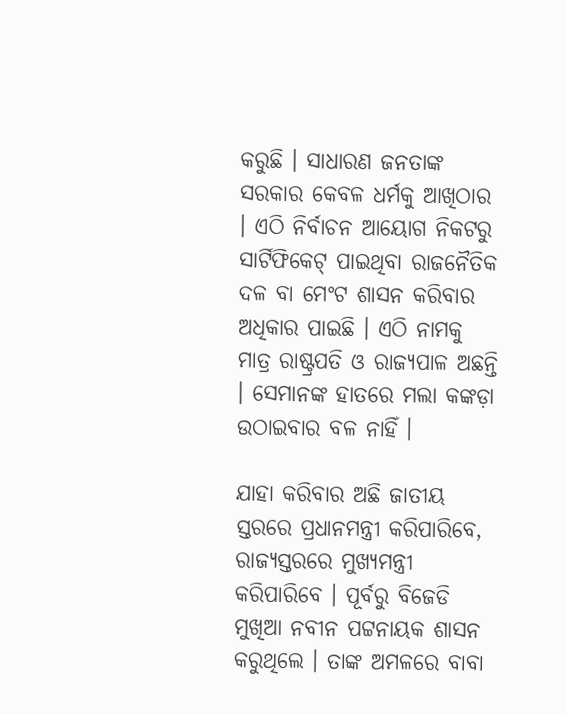କରୁଛି । ସାଧାରଣ ଜନତାଙ୍କ ସରକାର କେବଳ ଧର୍ମକୁ ଆଖିଠାର । ଏଠି ନିର୍ବାଚନ ଆୟୋଗ ନିକଟରୁ ସାର୍ଟିଫିକେଟ୍ ପାଇଥିବା ରାଜନୈତିକ ଦଳ ବା ମେଂଟ ଶାସନ କରିବାର ଅଧିକାର ପାଇଛି । ଏଠି ନାମକୁ ମାତ୍ର ରାଷ୍ଟ୍ରପତି ଓ ରାଜ୍ୟପାଳ ଅଛନ୍ତି । ସେମାନଙ୍କ ହାତରେ ମଲା କଙ୍କଡ଼ା ଉଠାଇବାର ବଳ ନାହିଁ ।

ଯାହା କରିବାର ଅଛି ଜାତୀୟ ସ୍ତରରେ ପ୍ରଧାନମନ୍ତ୍ରୀ କରିପାରିବେ, ରାଜ୍ୟସ୍ତରରେ ମୁଖ୍ୟମନ୍ତ୍ରୀ କରିପାରିବେ । ପୂର୍ବରୁ ବିଜେଡି ମୁଖିଆ ନବୀନ ପଟ୍ଟନାୟକ ଶାସନ କରୁଥିଲେ । ତାଙ୍କ ଅମଳରେ ବାବା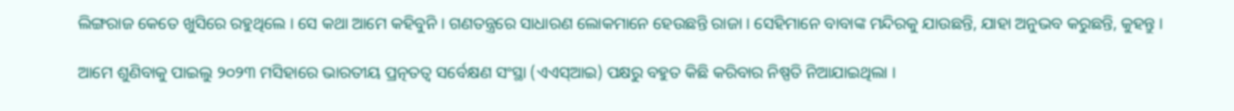ଲିଙ୍ଗରାଜ କେତେ ଖୁସିରେ ରହୁଥିଲେ । ସେ କଥା ଆମେ କହିବୁନି । ଗଣତନ୍ତ୍ରରେ ସାଧାରଣ ଲୋକମାନେ ହେଉଛନ୍ତି ରାଜା । ସେହିମାନେ ବାବାଙ୍କ ମନ୍ଦିରକୁ ଯାଉଛନ୍ତି, ଯାହା ଅନୁଭବ କରୁଛନ୍ତି, କୁହନ୍ତୁ ।

ଆମେ ଶୁଣିବାକୁ ପାଇଲୁ ୨୦୨୩ ମସିହାରେ ଭାରତୀୟ ପ୍ରତ୍ନତତ୍ୱ ସର୍ବେକ୍ଷଣ ସଂସ୍ଥା (ଏଏସ୍‌ଆଇ) ପକ୍ଷରୁ ବହୁତ କିଛି କରିବାର ନିଷ୍ପତି ନିଆଯାଇଥିଲା ।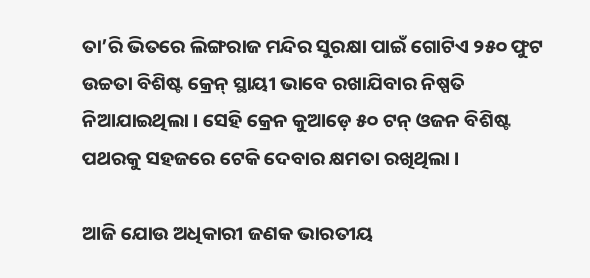ତା’ରି ଭିତରେ ଲିଙ୍ଗରାଜ ମନ୍ଦିର ସୁରକ୍ଷା ପାଇଁ ଗୋଟିଏ ୨୫୦ ଫୁଟ ଉଚ୍ଚତା ବିଶିଷ୍ଟ କ୍ରେନ୍ ସ୍ଥାୟୀ ଭାବେ ରଖାଯିବାର ନିଷ୍ପତି ନିଆଯାଇଥିଲା । ସେହି କ୍ରେନ କୁଆଡ଼େ ୫୦ ଟନ୍ ଓଜନ ବିଶିଷ୍ଟ ପଥରକୁ ସହଜରେ ଟେକି ଦେବାର କ୍ଷମତା ରଖିଥିଲା ।

ଆଜି ଯୋଉ ଅଧିକାରୀ ଜଣକ ଭାରତୀୟ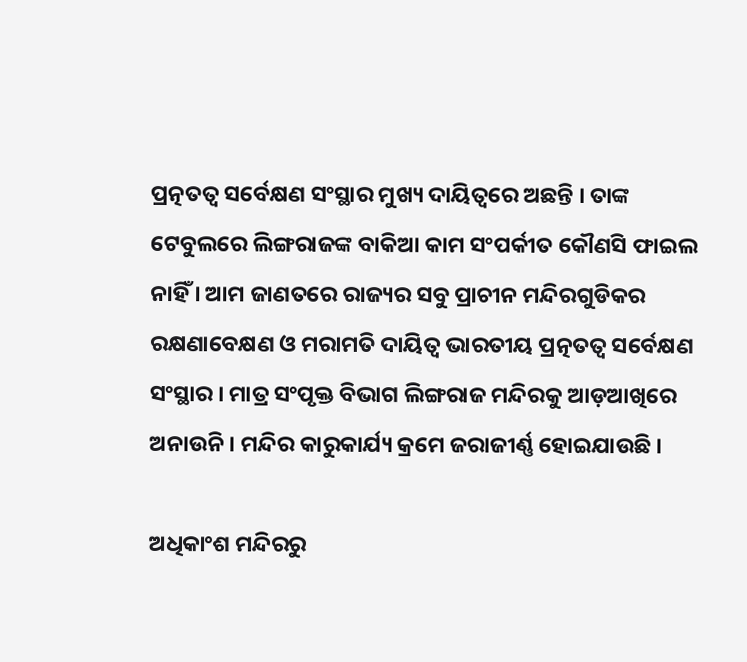ପ୍ରତ୍ନତତ୍ୱ ସର୍ବେକ୍ଷଣ ସଂସ୍ଥାର ମୁଖ୍ୟ ଦାୟିତ୍ୱରେ ଅଛନ୍ତି । ତାଙ୍କ ଟେବୁଲରେ ଲିଙ୍ଗରାଜଙ୍କ ବାକିଆ କାମ ସଂପର୍କୀତ କୌଣସି ଫାଇଲ ନାହିଁ । ଆମ ଜାଣତରେ ରାଜ୍ୟର ସବୁ ପ୍ରାଚୀନ ମନ୍ଦିରଗୁଡିକର ରକ୍ଷଣାବେକ୍ଷଣ ଓ ମରାମତି ଦାୟିତ୍ୱ ଭାରତୀୟ ପ୍ରତ୍ନତତ୍ୱ ସର୍ବେକ୍ଷଣ ସଂସ୍ଥାର । ମାତ୍ର ସଂପୃକ୍ତ ବିଭାଗ ଲିଙ୍ଗରାଜ ମନ୍ଦିରକୁ ଆଡ଼ଆଖିରେ ଅନାଉନି । ମନ୍ଦିର କାରୁକାର୍ଯ୍ୟ କ୍ରମେ ଜରାଜୀର୍ଣ୍ଣ ହୋଇଯାଉଛି ।

ଅଧିକାଂଶ ମନ୍ଦିରରୁ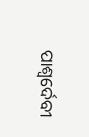ପାଶ୍ୱର୍ଦେବୀ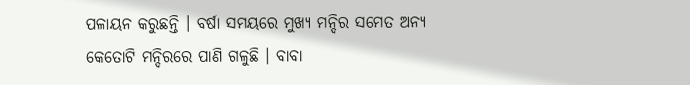ପଳାୟନ କରୁଛନ୍ତି । ବର୍ଷା ସମୟରେ ମୁଖ୍ୟ ମନ୍ଦିର ସମେତ ଅନ୍ୟ କେତୋଟି ମନ୍ଦିରରେ ପାଣି ଗଳୁଛି । ବାବା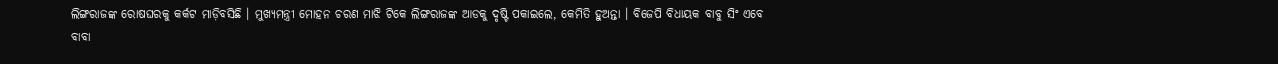ଲିଙ୍ଗରାଜଙ୍କ ରୋଷଘରକୁ କର୍କଟ ମାଡ଼ିବସିଛି । ମୁଖ୍ୟମନ୍ତ୍ରୀ ମୋହନ ଚରଣ ମାଝି ଟିକେ ଲିଙ୍ଗରାଜଙ୍କ ଆଡକୁ ଦୃଷ୍ଟି ପକାଇଲେ, କେମିତି ହୁଅନ୍ତା । ବିଜେପି ବିଧାୟକ ବାବୁ ସିଂ ଏବେ ବାବା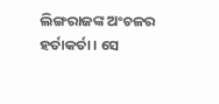ଲିଙ୍ଗରାଜଙ୍କ ଅଂଚଳର ହର୍ତାକର୍ତା । ସେ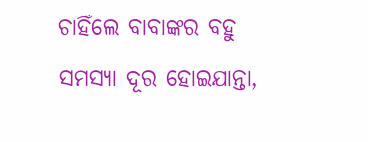ଚାହିଁଲେ ବାବାଙ୍କର ବହୁ ସମସ୍ୟା ଦୂର ହୋଇଯାନ୍ତା,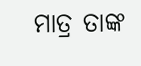ମାତ୍ର ତାଙ୍କ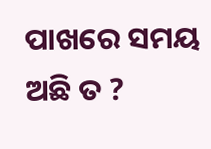ପାଖରେ ସମୟ ଅଛି ତ ?